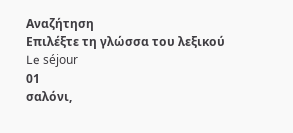Αναζήτηση
Επιλέξτε τη γλώσσα του λεξικού
Le séjour
01
σαλόνι,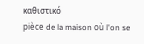καθιστικό
pièce de la maison où l'on se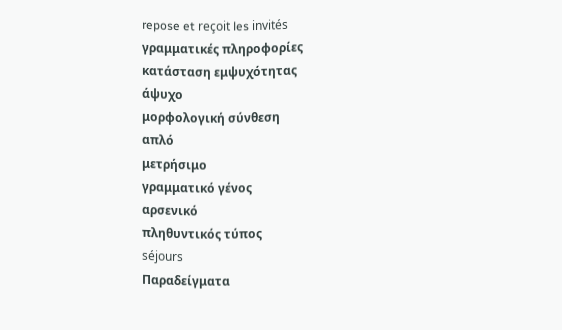repose et reçoit les invités
γραμματικές πληροφορίες
κατάσταση εμψυχότητας
άψυχο
μορφολογική σύνθεση
απλό
μετρήσιμο
γραμματικό γένος
αρσενικό
πληθυντικός τύπος
séjours
Παραδείγματα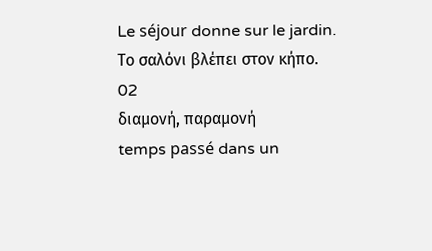Le séjour donne sur le jardin.
Το σαλόνι βλέπει στον κήπο.
02
διαμονή, παραμονή
temps passé dans un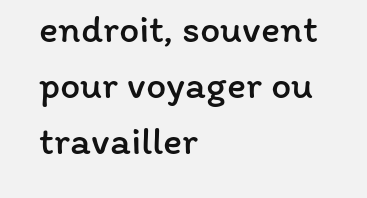endroit, souvent pour voyager ou travailler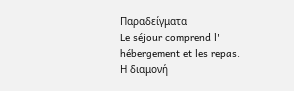Παραδείγματα
Le séjour comprend l' hébergement et les repas.
Η διαμονή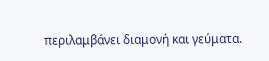περιλαμβάνει διαμονή και γεύματα.